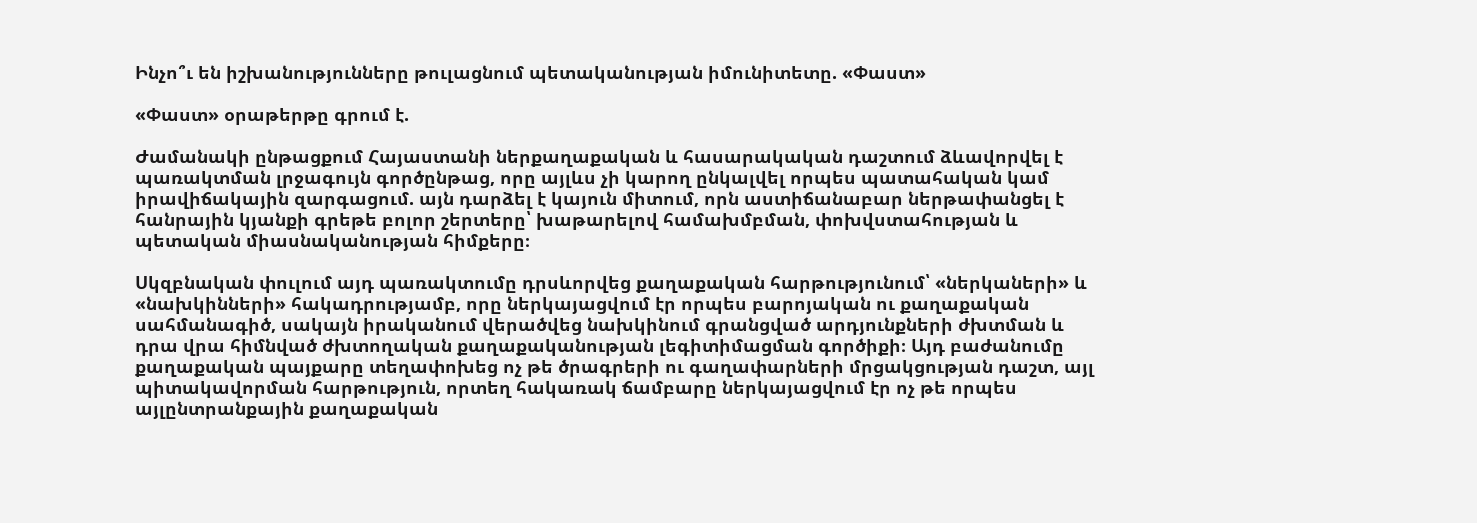Ինչո՞ւ են իշխանությունները թուլացնում պետականության իմունիտետը. «Փաստ»

«Փաստ» օրաթերթը գրում է.

Ժամանակի ընթացքում Հայաստանի ներքաղաքական և հասարակական դաշտում ձևավորվել է պառակտման լրջագույն գործընթաց, որը այլևս չի կարող ընկալվել որպես պատահական կամ իրավիճակային զարգացում. այն դարձել է կայուն միտում, որն աստիճանաբար ներթափանցել է հանրային կյանքի գրեթե բոլոր շերտերը՝ խաթարելով համախմբման, փոխվստահության և պետական միասնականության հիմքերը։

Սկզբնական փուլում այդ պառակտումը դրսևորվեց քաղաքական հարթությունում՝ «ներկաների» և «նախկինների» հակադրությամբ, որը ներկայացվում էր որպես բարոյական ու քաղաքական սահմանագիծ, սակայն իրականում վերածվեց նախկինում գրանցված արդյունքների ժխտման և դրա վրա հիմնված ժխտողական քաղաքականության լեգիտիմացման գործիքի։ Այդ բաժանումը քաղաքական պայքարը տեղափոխեց ոչ թե ծրագրերի ու գաղափարների մրցակցության դաշտ, այլ պիտակավորման հարթություն, որտեղ հակառակ ճամբարը ներկայացվում էր ոչ թե որպես այլընտրանքային քաղաքական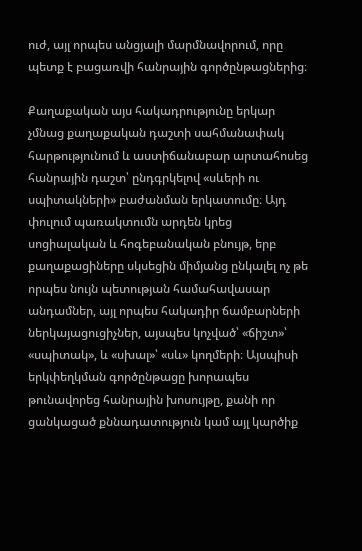ուժ, այլ որպես անցյալի մարմնավորում, որը պետք է բացառվի հանրային գործընթացներից։

Քաղաքական այս հակադրությունը երկար չմնաց քաղաքական դաշտի սահմանափակ հարթությունում և աստիճանաբար արտահոսեց հանրային դաշտ՝ ընդգրկելով «սևերի ու սպիտակների» բաժանման երկատումը։ Այդ փուլում պառակտումն արդեն կրեց սոցիալական և հոգեբանական բնույթ, երբ քաղաքացիները սկսեցին միմյանց ընկալել ոչ թե որպես նույն պետության համահավասար անդամներ, այլ որպես հակադիր ճամբարների ներկայացուցիչներ, այսպես կոչված՝ «ճիշտ»՝ «սպիտակ», և «սխալ»՝ «սև» կողմերի։ Այսպիսի երկփեղկման գործընթացը խորապես թունավորեց հանրային խոսույթը, քանի որ ցանկացած քննադատություն կամ այլ կարծիք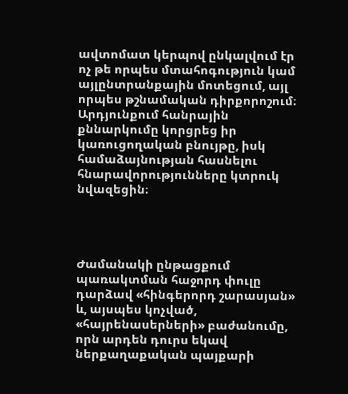ավտոմատ կերպով ընկալվում էր ոչ թե որպես մտահոգություն կամ այլընտրանքային մոտեցում, այլ որպես թշնամական դիրքորոշում։ Արդյունքում հանրային քննարկումը կորցրեց իր կառուցողական բնույթը, իսկ համաձայնության հասնելու հնարավորությունները կտրուկ նվազեցին։




Ժամանակի ընթացքում պառակտման հաջորդ փուլը դարձավ «հինգերորդ շարասյան» և, այսպես կոչված, «հայրենասերների» բաժանումը, որն արդեն դուրս եկավ ներքաղաքական պայքարի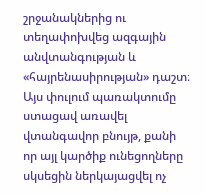շրջանակներից ու տեղափոխվեց ազգային անվտանգության և «հայրենասիրության» դաշտ։ Այս փուլում պառակտումը ստացավ առավել վտանգավոր բնույթ, քանի որ այլ կարծիք ունեցողները սկսեցին ներկայացվել ոչ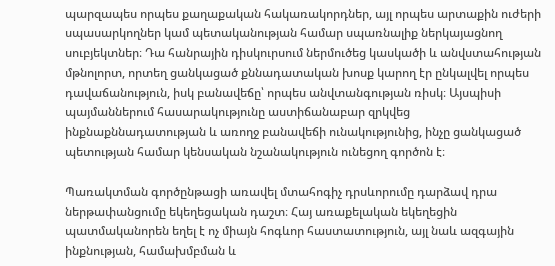պարզապես որպես քաղաքական հակառակորդներ, այլ որպես արտաքին ուժերի սպասարկողներ կամ պետականության համար սպառնալիք ներկայացնող սուբյեկտներ։ Դա հանրային դիսկուրսում ներմուծեց կասկածի և անվստահության մթնոլորտ, որտեղ ցանկացած քննադատական խոսք կարող էր ընկալվել որպես դավաճանություն, իսկ բանավեճը՝ որպես անվտանգության ռիսկ։ Այսպիսի պայմաններում հասարակությունը աստիճանաբար զրկվեց ինքնաքննադատության և առողջ բանավեճի ունակությունից, ինչը ցանկացած պետության համար կենսական նշանակություն ունեցող գործոն է։

Պառակտման գործընթացի առավել մտահոգիչ դրսևորումը դարձավ դրա ներթափանցումը եկեղեցական դաշտ։ Հայ առաքելական եկեղեցին պատմականորեն եղել է ոչ միայն հոգևոր հաստատություն, այլ նաև ազգային ինքնության, համախմբման և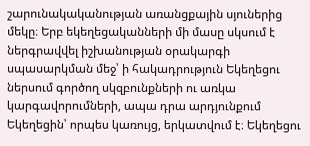շարունակականության առանցքային սյուներից մեկը։ Երբ եկեղեցականների մի մասը սկսում է ներգրավվել իշխանության օրակարգի սպասարկման մեջ՝ ի հակադրություն Եկեղեցու ներսում գործող սկզբունքների ու առկա կարգավորումների, ապա դրա արդյունքում Եկեղեցին՝ որպես կառույց, երկատվում է։ Եկեղեցու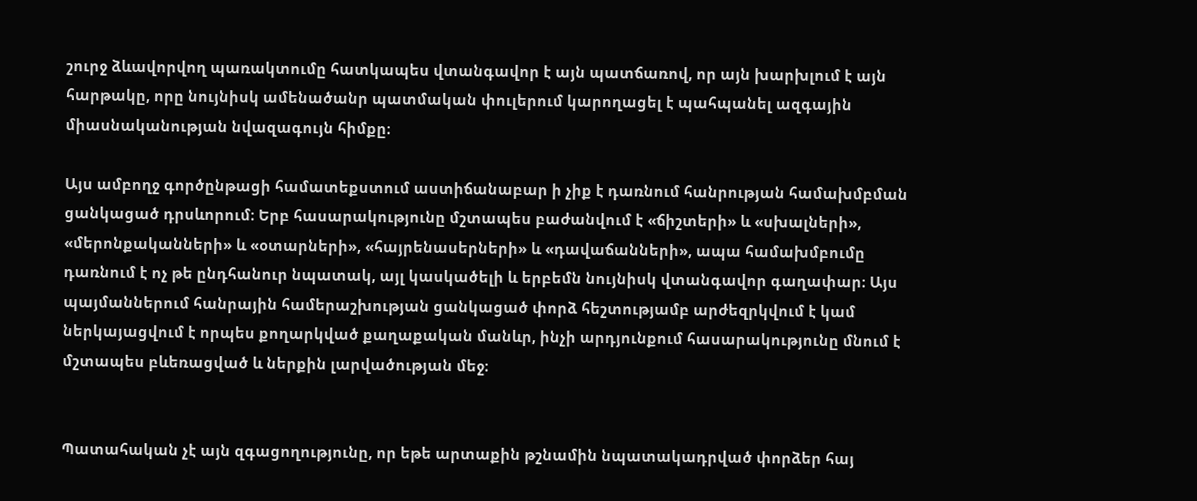շուրջ ձևավորվող պառակտումը հատկապես վտանգավոր է այն պատճառով, որ այն խարխլում է այն հարթակը, որը նույնիսկ ամենածանր պատմական փուլերում կարողացել է պահպանել ազգային միասնականության նվազագույն հիմքը։

Այս ամբողջ գործընթացի համատեքստում աստիճանաբար ի չիք է դառնում հանրության համախմբման ցանկացած դրսևորում։ Երբ հասարակությունը մշտապես բաժանվում է «ճիշտերի» և «սխալների», «մերոնքականների» և «օտարների», «հայրենասերների» և «դավաճանների», ապա համախմբումը դառնում է ոչ թե ընդհանուր նպատակ, այլ կասկածելի և երբեմն նույնիսկ վտանգավոր գաղափար։ Այս պայմաններում հանրային համերաշխության ցանկացած փորձ հեշտությամբ արժեզրկվում է կամ ներկայացվում է որպես քողարկված քաղաքական մանևր, ինչի արդյունքում հասարակությունը մնում է մշտապես բևեռացված և ներքին լարվածության մեջ։


Պատահական չէ այն զգացողությունը, որ եթե արտաքին թշնամին նպատակադրված փորձեր հայ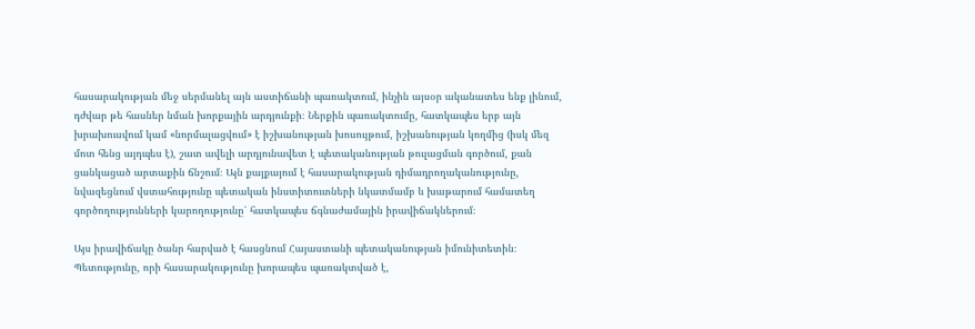հասարակության մեջ սերմանել այն աստիճանի պառակտում, ինչին այսօր ականատես ենք լինում, դժվար թե հասներ նման խորքային արդյունքի։ Ներքին պառակտումը, հատկապես երբ այն խրախուսվում կամ «նորմալացվում» է իշխանության խոսույթում, իշխանության կողմից (իսկ մեզ մոտ հենց այդպես է), շատ ավելի արդյունավետ է պետականության թուլացման գործում, քան ցանկացած արտաքին ճնշում։ Այն քայքայում է հասարակության դիմադրողականությունը, նվազեցնում վստահությունը պետական ինստիտուտների նկատմամբ և խաթարում համատեղ գործողությունների կարողությունը՝ հատկապես ճգնաժամային իրավիճակներում։

Այս իրավիճակը ծանր հարված է հասցնում Հայաստանի պետականության իմունիտետին։ Պետությունը, որի հասարակությունը խորապես պառակտված է,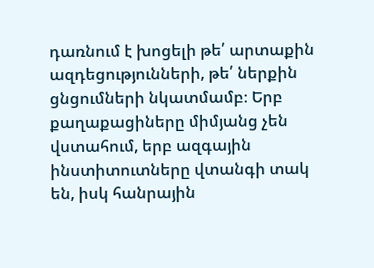դառնում է խոցելի թե՛ արտաքին ազդեցությունների, թե՛ ներքին ցնցումների նկատմամբ։ Երբ քաղաքացիները միմյանց չեն վստահում, երբ ազգային ինստիտուտները վտանգի տակ են, իսկ հանրային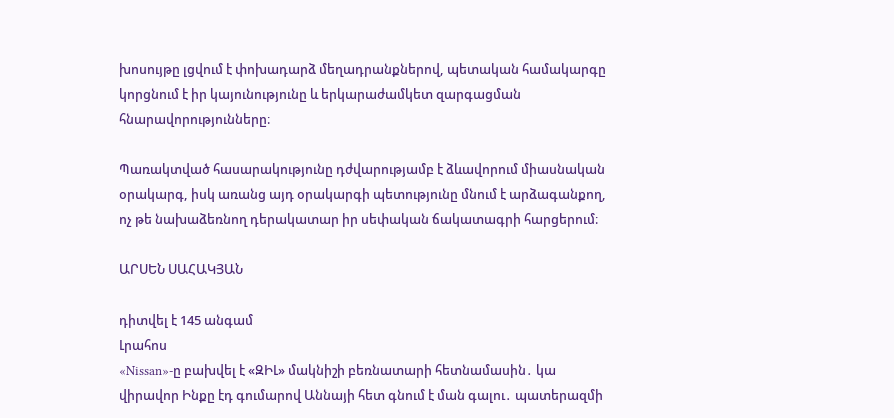խոսույթը լցվում է փոխադարձ մեղադրանքներով, պետական համակարգը կորցնում է իր կայունությունը և երկարաժամկետ զարգացման հնարավորությունները։

Պառակտված հասարակությունը դժվարությամբ է ձևավորում միասնական օրակարգ, իսկ առանց այդ օրակարգի պետությունը մնում է արձագանքող, ոչ թե նախաձեռնող դերակատար իր սեփական ճակատագրի հարցերում։

ԱՐՍԵՆ ՍԱՀԱԿՅԱՆ

դիտվել է 145 անգամ
Լրահոս
«Nissan»-ը բախվել է «ԶԻԼ» մակնիշի բեռնատարի հետնամասին․ կա վիրավոր Ինքը էդ գումարով Աննայի հետ գնում է ման գալու․ պատերազմի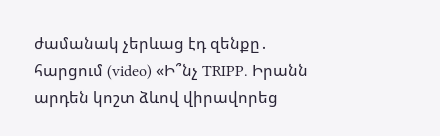ժամանակ չերևաց էդ զենքը․ հարցում (video) «Ի՞նչ TRIPP․ Իրանն արդեն կոշտ ձևով վիրավորեց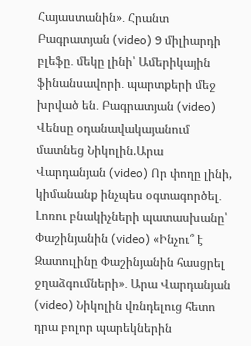Հայաստանին»․ Հրանտ Բագրատյան (video) 9 միլիարդի բլեֆը․ մեկը լինի՝ Ամերիկային ֆինանսավորի․ պարտքերի մեջ խրված են․ Բագրատյան (video) Վենսը օդանավակայանում մատնեց Նիկոլին.Արա Վարդանյան (video) Որ փողը լինի, կիմանանք ինչպես օգտագործել․ Լոռու բնակիչների պատասխանը՝ Փաշինյանին (video) «Ինչու՞ է Զատուլինը Փաշինյանին հասցրել ջղաձգումների»․ Արա Վարդանյան (video) Նիկոլին վռնդելուց հետո դրա բոլոր պարեկներին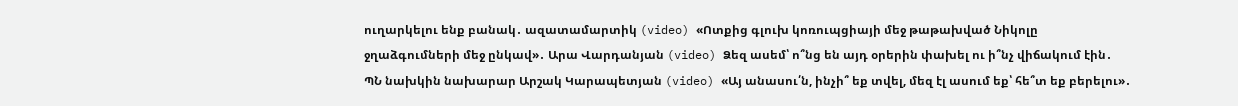ուղարկելու ենք բանակ․ ազատամարտիկ (video) «Ոտքից գլուխ կոռուպցիայի մեջ թաթախված Նիկոլը ջղաձգումների մեջ ընկավ»․ Արա Վարդանյան (video) Ձեզ ասեմ՝ ո՞նց են այդ օրերին փախել ու ի՞նչ վիճակում էին․ ՊՆ նախկին նախարար Արշակ Կարապետյան (video) «Այ անասու՛ն, ինչի՞ եք տվել, մեզ էլ ասում եք՝ հե՞տ եք բերելու»․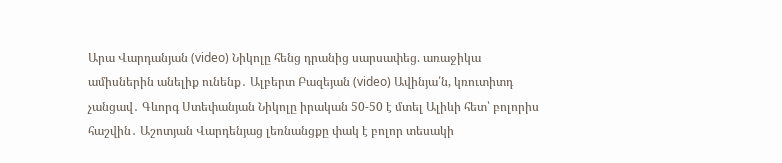Արա Վարդանյան (video) Նիկոլը հենց դրանից սարսափեց. առաջիկա ամիսներին անելիք ունենք․ Ալբերտ Բազեյան (video) Ավինյա՛ն, կռուտիտդ չանցավ․ Գևորգ Ստեփանյան Նիկոլը իրական 50-50 է մտել Ալիևի հետ՝ բոլորիս հաշվին․ Աշոտյան Վարդենյաց լեռնանցքը փակ է բոլոր տեսակի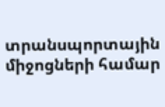տրանսպորտային միջոցների համար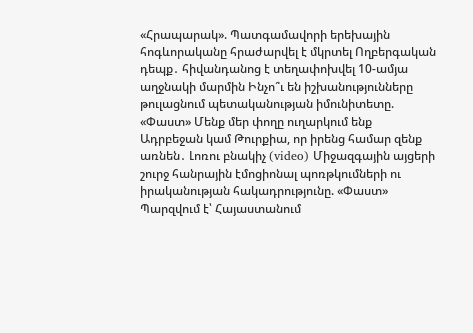«Հրապարակ». Պատգամավորի երեխային հոգևորականը հրաժարվել է մկրտել Ողբերգական դեպք․ հիվանդանոց է տեղափոխվել 10-ամյա աղջնակի մարմին Ինչո՞ւ են իշխանությունները թուլացնում պետականության իմունիտետը. «Փաստ» Մենք մեր փողը ուղարկում ենք Ադրբեջան կամ Թուրքիա, որ իրենց համար զենք առնեն․ Լոռու բնակիչ (video) Միջազգային այցերի շուրջ հանրային էմոցիոնալ պոռթկումների ու իրականության հակադրությունը. «Փաստ» Պարզվում է՝ Հայաստանում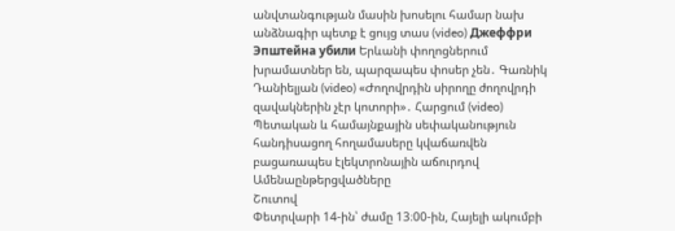անվտանգության մասին խոսելու համար նախ անձնագիր պետք է ցույց տաս (video) Джеффри Эпштейна убили Երևանի փողոցներում խրամատներ են, պարզապես փոսեր չեն․ Գառնիկ Դանիելյան (video) «Ժողովրդին սիրողը ժողովրդի զավակներին չէր կոտորի»․ Հարցում (video) Պետական և համայնքային սեփականություն հանդիսացող հողամասերը կվաճառվեն բացառապես էլեկտրոնային աճուրդով
Ամենաընթերցվածները
Շուտով
Փետրվարի 14-ին՝ ժամը 13։00-ին, Հայելի ակումբի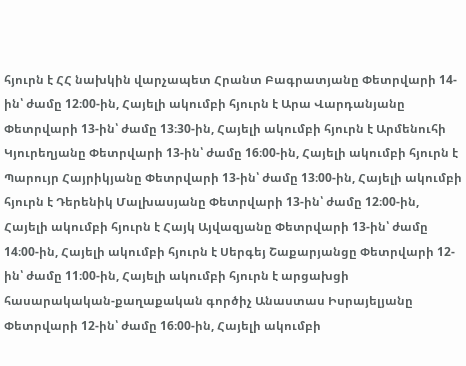հյուրն է ՀՀ նախկին վարչապետ Հրանտ Բագրատյանը Փետրվարի 14-ին՝ ժամը 12։00-ին, Հայելի ակումբի հյուրն է Արա Վարդանյանը Փետրվարի 13-ին՝ ժամը 13։30-ին, Հայելի ակումբի հյուրն է Արմենուհի Կյուրեղյանը Փետրվարի 13-ին՝ ժամը 16։00-ին, Հայելի ակումբի հյուրն է Պարույր Հայրիկյանը Փետրվարի 13-ին՝ ժամը 13։00-ին, Հայելի ակումբի հյուրն է Դերենիկ Մալխասյանը Փետրվարի 13-ին՝ ժամը 12։00-ին, Հայելի ակումբի հյուրն է Հայկ Այվազյանը Փետրվարի 13-ին՝ ժամը 14։00-ին, Հայելի ակումբի հյուրն է Սերգեյ Շաքարյանցը Փետրվարի 12-ին՝ ժամը 11։00-ին, Հայելի ակումբի հյուրն է արցախցի հասարակական-քաղաքական գործիչ Անաստաս Իսրայելյանը Փետրվարի 12-ին՝ ժամը 16։00-ին, Հայելի ակումբի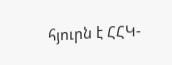հյուրն է ՀՀԿ-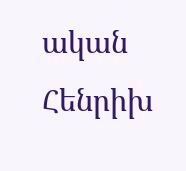ական Հենրիխ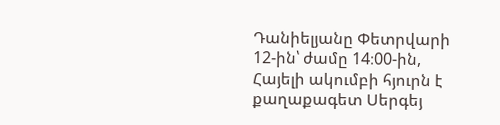Դանիելյանը Փետրվարի 12-ին՝ ժամը 14։00-ին, Հայելի ակումբի հյուրն է քաղաքագետ Սերգեյ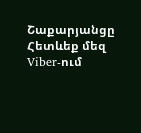Շաքարյանցը
Հետևեք մեզ Viber-ում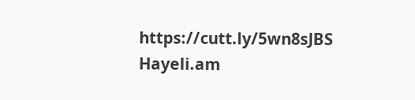https://cutt.ly/5wn8sJBS
Hayeli.am